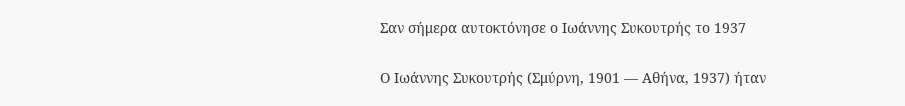Σαν σήμερα αυτοκτόνησε ο Ιωάννης Συκουτρής το 1937

Ο Ιωάννης Συκουτρής (Σμύρνη, 1901 — Αθήνα, 1937) ήταν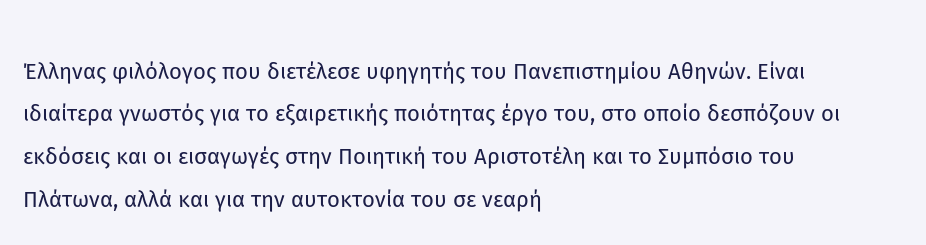Έλληνας φιλόλογος που διετέλεσε υφηγητής του Πανεπιστημίου Αθηνών. Είναι ιδιαίτερα γνωστός για το εξαιρετικής ποιότητας έργο του, στο οποίο δεσπόζουν οι εκδόσεις και οι εισαγωγές στην Ποιητική του Αριστοτέλη και το Συμπόσιο του Πλάτωνα, αλλά και για την αυτοκτονία του σε νεαρή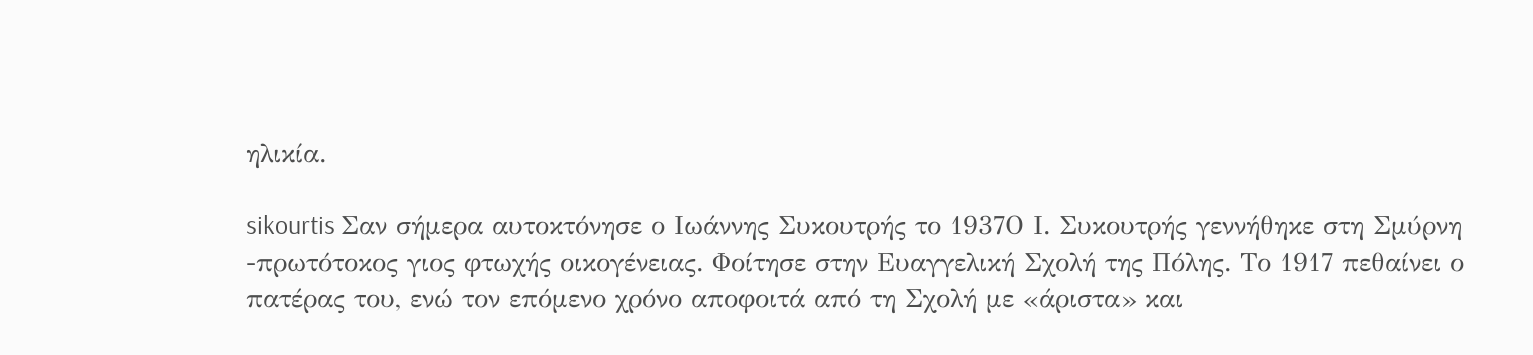ηλικία.

sikourtis Σαν σήμερα αυτοκτόνησε ο Ιωάννης Συκουτρής το 1937Ο Ι. Συκουτρής γεννήθηκε στη Σμύρνη -πρωτότοκος γιος φτωχής οικογένειας. Φοίτησε στην Ευαγγελική Σχολή της Πόλης. Το 1917 πεθαίνει ο πατέρας του, ενώ τον επόμενο χρόνο αποφοιτά από τη Σχολή με «άριστα» και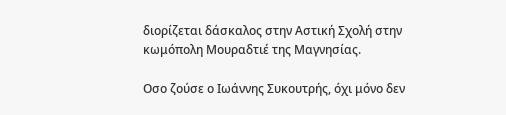διορίζεται δάσκαλος στην Αστική Σχολή στην κωμόπολη Μουραδτιέ της Μαγνησίας.

Οσο ζούσε ο Ιωάννης Συκουτρής, όχι μόνο δεν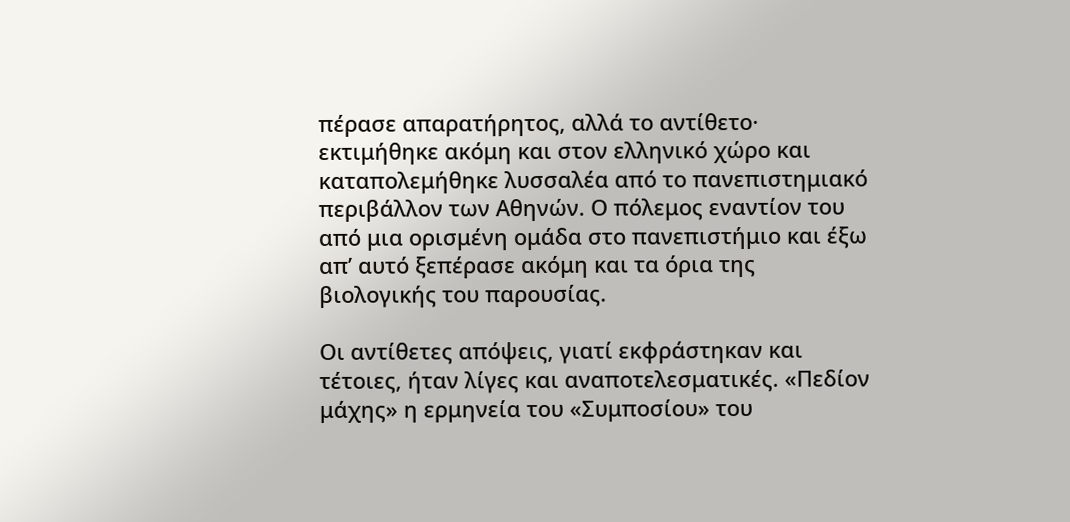πέρασε απαρατήρητος, αλλά το αντίθετο· εκτιμήθηκε ακόμη και στον ελληνικό χώρο και καταπολεμήθηκε λυσσαλέα από το πανεπιστημιακό περιβάλλον των Αθηνών. Ο πόλεμος εναντίον του από μια ορισμένη ομάδα στο πανεπιστήμιο και έξω απ’ αυτό ξεπέρασε ακόμη και τα όρια της βιολογικής του παρουσίας.

Οι αντίθετες απόψεις, γιατί εκφράστηκαν και τέτοιες, ήταν λίγες και αναποτελεσματικές. «Πεδίον μάχης» η ερμηνεία του «Συμποσίου» του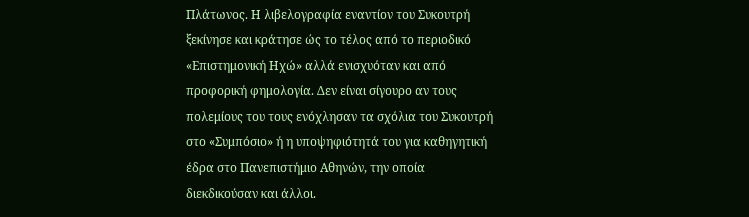Πλάτωνος. Η λιβελογραφία εναντίον του Συκουτρή ξεκίνησε και κράτησε ώς το τέλος από το περιοδικό «Επιστημονική Ηχώ» αλλά ενισχυόταν και από προφορική φημολογία. Δεν είναι σίγουρο αν τους πολεμίους του τους ενόχλησαν τα σχόλια του Συκουτρή στο «Συμπόσιο» ή η υποψηφιότητά του για καθηγητική έδρα στο Πανεπιστήμιο Αθηνών, την οποία διεκδικούσαν και άλλοι.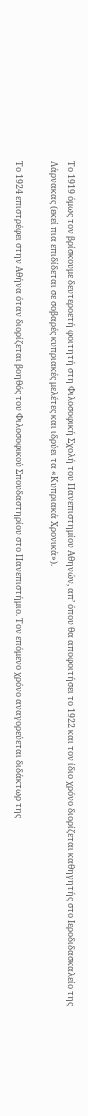Το 1919 όμως τον βρίσκουμε δευτεροετή φοιτητή στη Φιλοσοφική Σχολή του Πανεπιστημίου Αθηνών, απ’ όπου θα αποφοιτήσει το 1922 και τον ίδιο χρόνο διορίζεται καθηγητής στο Ιεροδιδασκαλείο της Λάρνακας (εκεί πια επιδίδεται σε σοβαρές κυπριακές μελέτες και ιδρύει τα «Κυπριακά Χρονικά»).

Το 1924 επιστρέφει στην Αθήνα όταν διορίζεται βοηθός του Φιλοσοφικού Σπουδαστηρίου στο Πανεπιστήμιο. Τον επόμενο χρόνο αναγορεύεται διδάκτωρ της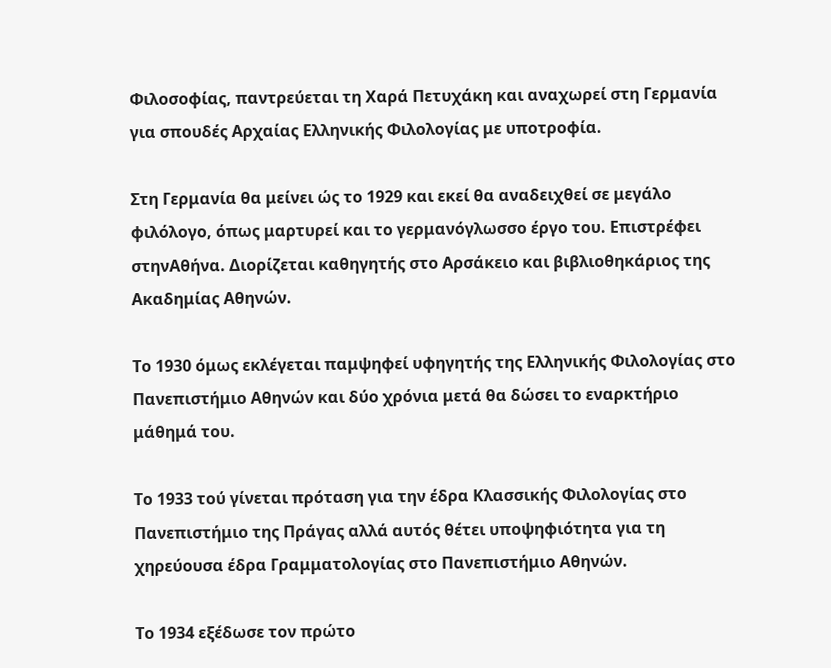Φιλοσοφίας, παντρεύεται τη Χαρά Πετυχάκη και αναχωρεί στη Γερμανία για σπουδές Αρχαίας Ελληνικής Φιλολογίας με υποτροφία.

Στη Γερμανία θα μείνει ώς το 1929 και εκεί θα αναδειχθεί σε μεγάλο φιλόλογο, όπως μαρτυρεί και το γερμανόγλωσσο έργο του. Επιστρέφει στηνΑθήνα. Διορίζεται καθηγητής στο Αρσάκειο και βιβλιοθηκάριος της Ακαδημίας Αθηνών.

Το 1930 όμως εκλέγεται παμψηφεί υφηγητής της Ελληνικής Φιλολογίας στο Πανεπιστήμιο Αθηνών και δύο χρόνια μετά θα δώσει το εναρκτήριο μάθημά του.

Το 1933 τού γίνεται πρόταση για την έδρα Κλασσικής Φιλολογίας στο Πανεπιστήμιο της Πράγας αλλά αυτός θέτει υποψηφιότητα για τη χηρεύουσα έδρα Γραμματολογίας στο Πανεπιστήμιο Αθηνών.

Το 1934 εξέδωσε τον πρώτο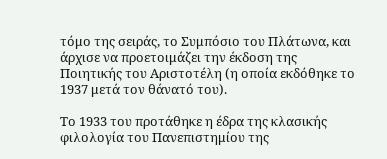τόμο της σειράς, το Συμπόσιο του Πλάτωνα, και άρχισε να προετοιμάζει την έκδοση της Ποιητικής του Αριστοτέλη (η οποία εκδόθηκε το 1937 μετά τον θάνατό του).

Το 1933 του προτάθηκε η έδρα της κλασικής φιλολογία του Πανεπιστημίου της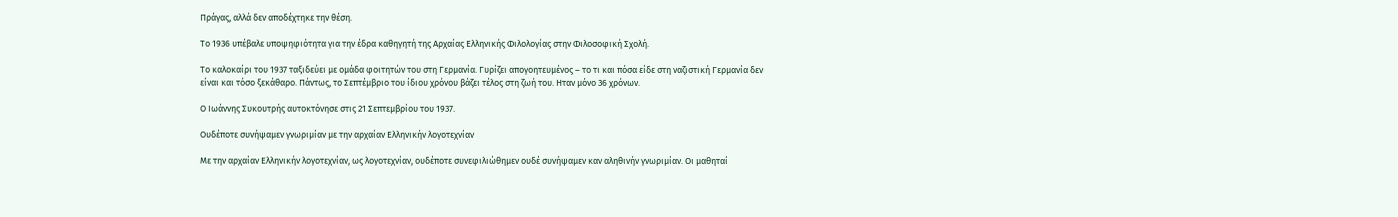Πράγας, αλλά δεν αποδέχτηκε την θέση.

Το 1936 υπέβαλε υποψηφιότητα για την έδρα καθηγητή της Αρχαίας Ελληνικής Φιλολογίας στην Φιλοσοφική Σχολή.

Το καλοκαίρι του 1937 ταξιδεύει με ομάδα φοιτητών του στη Γερμανία. Γυρίζει απογοητευμένος – το τι και πόσα είδε στη ναζιστική Γερμανία δεν είναι και τόσο ξεκάθαρο. Πάντως, το Σεπτέμβριο του ίδιου χρόνου βάζει τέλος στη ζωή του. Ηταν μόνο 36 χρόνων.

Ο Ιωάννης Συκουτρής αυτοκτόνησε στις 21 Σεπτεμβρίου του 1937.

Ουδέποτε συνήψαμεν γνωριμίαν με την αρχαίαν Eλληνικήν λογοτεχνίαν

Με την αρχαίαν Eλληνικήν λογοτεχνίαν, ως λογοτεχνίαν, ουδέποτε συνεφιλιώθημεν ουδέ συνήψαμεν καν αληθινήν γνωριμίαν. Οι μαθηταί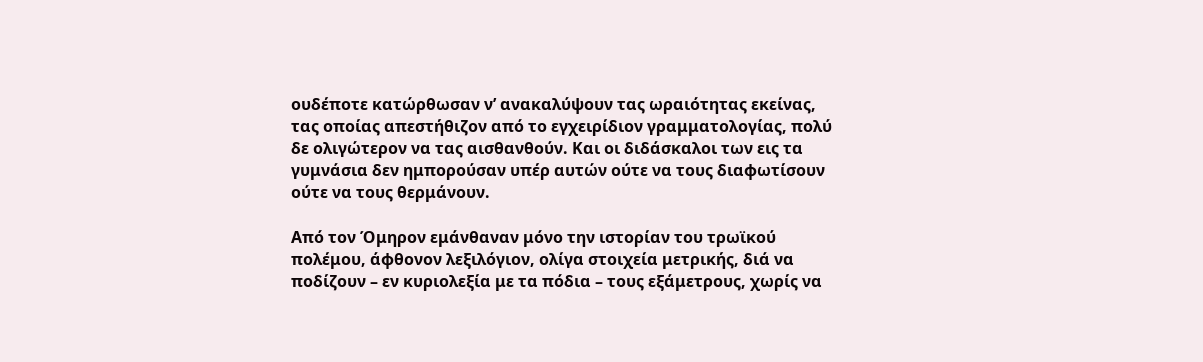ουδέποτε κατώρθωσαν ν’ ανακαλύψουν τας ωραιότητας εκείνας, τας οποίας απεστήθιζον από το εγχειρίδιον γραμματολογίας, πολύ δε ολιγώτερον να τας αισθανθούν. Και οι διδάσκαλοι των εις τα γυμνάσια δεν ημπορούσαν υπέρ αυτών ούτε να τους διαφωτίσουν ούτε να τους θερμάνουν.

Από τον Όμηρον εμάνθαναν μόνο την ιστορίαν του τρωϊκού πολέμου, άφθονον λεξιλόγιον, ολίγα στοιχεία μετρικής, διά να ποδίζουν – εν κυριολεξία με τα πόδια – τους εξάμετρους, χωρίς να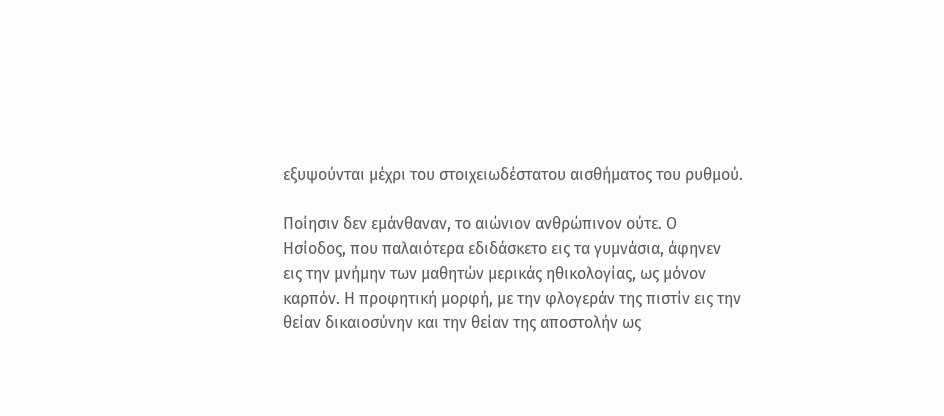εξυψούνται μέχρι του στοιχειωδέστατου αισθήματος του ρυθμού.

Ποίησιν δεν εμάνθαναν, το αιώνιον ανθρώπινον ούτε. Ο Ησίοδος, που παλαιότερα εδιδάσκετο εις τα γυμνάσια, άφηνεν εις την μνήμην των μαθητών μερικάς ηθικολογίας, ως μόνον καρπόν. Η προφητική μορφή, με την φλογεράν της πιστίν εις την θείαν δικαιοσύνην και την θείαν της αποστολήν ως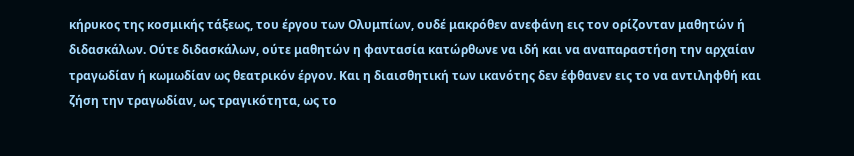κήρυκος της κοσμικής τάξεως, του έργου των Ολυμπίων, ουδέ μακρόθεν ανεφάνη εις τον ορίζονταν μαθητών ή διδασκάλων. Ούτε διδασκάλων, ούτε μαθητών η φαντασία κατώρθωνε να ιδή και να αναπαραστήση την αρχαίαν τραγωδίαν ή κωμωδίαν ως θεατρικόν έργον. Και η διαισθητική των ικανότης δεν έφθανεν εις το να αντιληφθή και ζήση την τραγωδίαν, ως τραγικότητα, ως το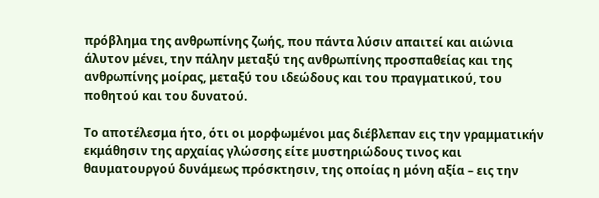πρόβλημα της ανθρωπίνης ζωής, που πάντα λύσιν απαιτεί και αιώνια άλυτον μένει, την πάλην μεταξύ της ανθρωπίνης προσπαθείας και της ανθρωπίνης μοίρας, μεταξύ του ιδεώδους και του πραγματικού, του ποθητού και του δυνατού.

Το αποτέλεσμα ήτο, ότι οι μορφωμένοι μας διέβλεπαν εις την γραμματικήν εκμάθησιν της αρχαίας γλώσσης είτε μυστηριώδους τινος και θαυματουργού δυνάμεως πρόσκτησιν, της οποίας η μόνη αξία – εις την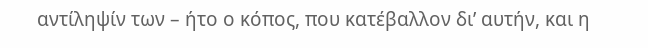αντίληψίν των – ήτο ο κόπος, που κατέβαλλον δι’ αυτήν, και η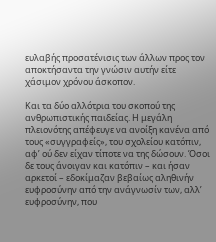ευλαβής προσατένισις των άλλων προς τον αποκτήσαντα την γνώσιν αυτήν είτε χάσιμον χρόνου άσκοπον.

Και τα δύο αλλότρια του σκοπού της ανθρωπιστικής παιδείας. Η μεγάλη πλειονότης απέφευγε να ανοίξη κανένα από τους «συγγραφείς», του σχολείου κατόπιν, αφ’ ού δεν είχαν τίποτε να της δώσουν. Όσοι δε τους άνοιγαν και κατόπιν – και ήσαν αρκετοί – εδοκίμαζαν βεβαίως αληθινήν ευφροσύνην από την ανάγνωσίν των, αλλ’ ευφροσύνην, που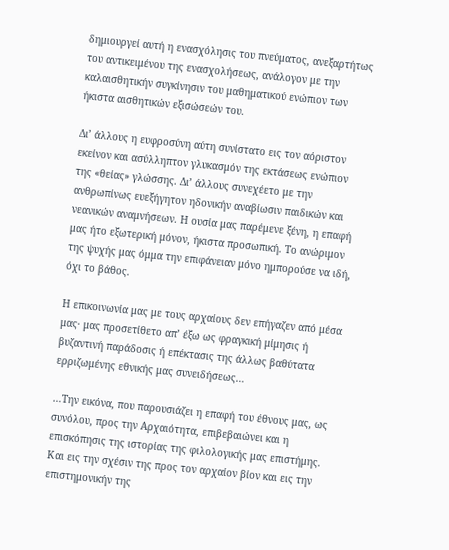δημιουργεί αυτή η ενασχόλησις του πνεύματος, ανεξαρτήτως του αντικειμένου της ενασχολήσεως, ανάλογον με την καλαισθητικήν συγκίνησιν του μαθηματικού ενώπιον των ήκιστα αισθητικών εξισώσεών του.

Δι’ άλλους η ευφροσύνη αύτη συνίστατο εις τον αόριστον εκείνον και ασύλληπτον γλυκασμόν της εκτάσεως ενώπιον της «θείας» γλώσσης. Δι’ άλλους συνεχέετο με την ανθρωπίνως ευεξήγητον ηδονικήν αναβίωσιν παιδικών και νεανικών αναμνήσεων. Η ουσία μας παρέμενε ξένη, η επαφή μας ήτο εξωτερική μόνον, ήκιστα προσωπική. Το ανώριμον της ψυχής μας όμμα την επιφάνειαν μόνο ημπορούσε να ιδή, όχι το βάθος.

Η επικοινωνία μας με τους αρχαίους δεν επήγαζεν από μέσα μας· μας προσετίθετο απ’ έξω ως φραγκική μίμησις ή βυζαντινή παράδοσις ή επέκτασις της άλλως βαθύτατα ερριζωμένης εθνικής μας συνειδήσεως…

…Την εικόνα, που παρουσιάζει η επαφή του έθνους μας, ως συνόλου, προς την Αρχαιότητα, επιβεβαιώνει και η επισκόπησις της ιστορίας της φιλολογικής μας επιστήμης. Και εις την σχέσιν της προς τον αρχαίον βίον και εις την επιστημονικήν της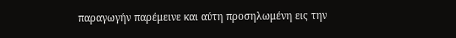παραγωγήν παρέμεινε και αύτη προσηλωμένη εις την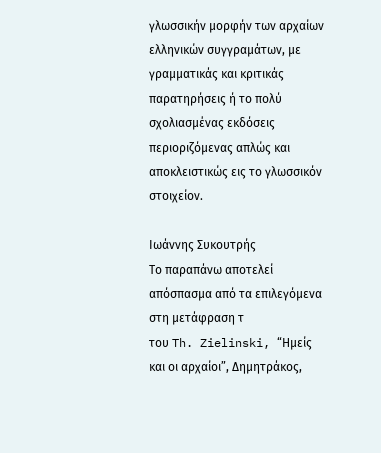γλωσσικήν μορφήν των αρχαίων ελληνικών συγγραμάτων, με γραμματικάς και κριτικάς παρατηρήσεις ή το πολύ σχολιασμένας εκδόσεις περιοριζόμενας απλώς και αποκλειστικώς εις το γλωσσικόν στοιχείον.

Ιωάννης Συκουτρής
Το παραπάνω αποτελεί απόσπασμα από τα επιλεγόμενα στη μετάφραση τ
του Th. Zielinski, “Ημείς και οι αρχαίοι”, Δημητράκος,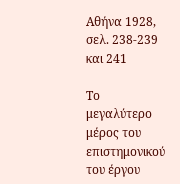Αθήνα 1928, σελ. 238-239 και 241

Το μεγαλύτερο μέρος του επιστημονικού του έργου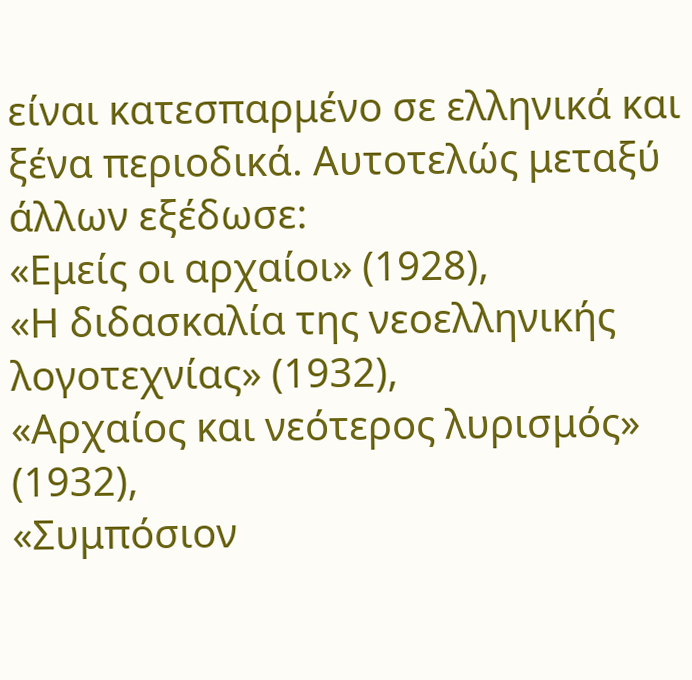είναι κατεσπαρμένο σε ελληνικά και ξένα περιοδικά. Αυτοτελώς μεταξύ άλλων εξέδωσε:
«Εμείς οι αρχαίοι» (1928),
«Η διδασκαλία της νεοελληνικής λογοτεχνίας» (1932),
«Αρχαίος και νεότερος λυρισμός» (1932),
«Συμπόσιον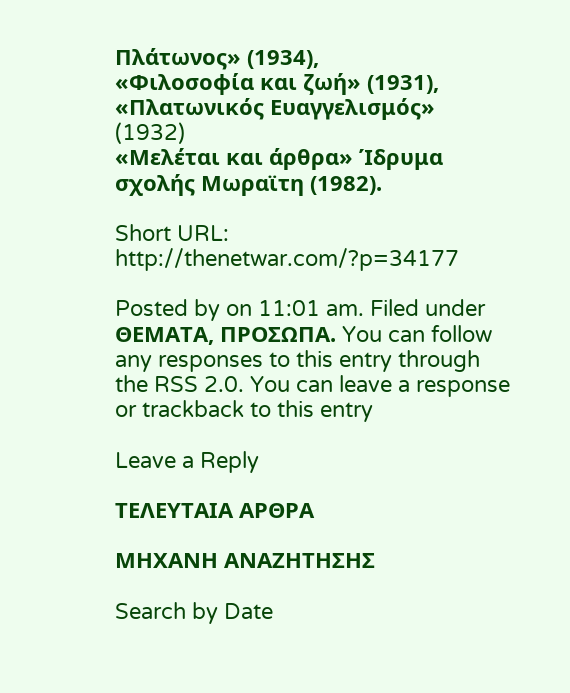Πλάτωνος» (1934),
«Φιλοσοφία και ζωή» (1931),
«Πλατωνικός Ευαγγελισμός» (1932)
«Μελέται και άρθρα» Ίδρυμα σχολής Μωραϊτη (1982).

Short URL: http://thenetwar.com/?p=34177

Posted by on 11:01 am. Filed under ΘΕΜΑΤΑ, ΠΡΟΣΩΠΑ. You can follow any responses to this entry through the RSS 2.0. You can leave a response or trackback to this entry

Leave a Reply

ΤΕΛΕΥΤΑΙΑ ΑΡΘΡΑ

ΜΗΧΑΝΗ ΑΝΑΖΗΤΗΣΗΣ

Search by Date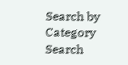Search by Category
Search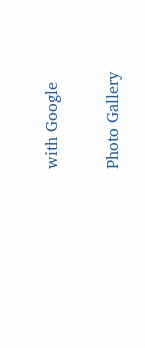with Google

Photo Gallery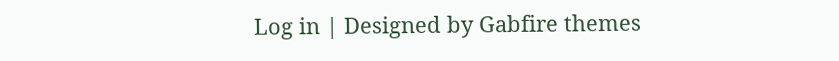Log in | Designed by Gabfire themes